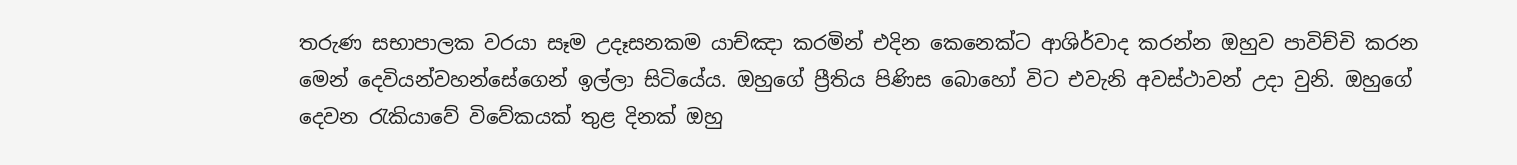තරුණ සභාපාලක වරයා සෑම උදෑසනකම යාච්ඤා කරමින් එදින කෙනෙක්ට ආශිර්වාද කරන්න ඔහුව පාවිච්චි කරන මෙන් දෙවියන්වහන්සේගෙන් ඉල්ලා සිටියේය. ඔහුගේ ප්‍රීතිය පිණිස බොහෝ විට එවැනි අවස්ථාවන් උදා වුනි. ඔහුගේ දෙවන රැකියාවේ විවේකයක් තුළ දිනක් ඔහු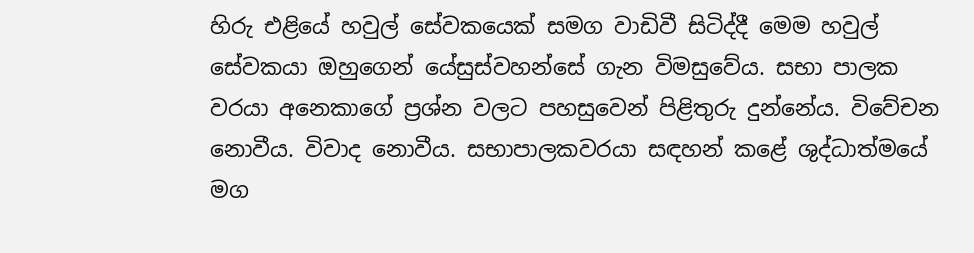හිරු එළියේ හවුල් සේවකයෙක් සමග වාඩිවී සිටිද්දී මෙම හවුල් සේවකයා ඔහුගෙන් යේසුස්වහන්සේ ගැන විමසුවේය. සභා පාලක වරයා අනෙකාගේ ප්‍රශ්න වලට පහසුවෙන් පිළිතුරු දුන්නේය. විවේචන නොවීය. විවාද නොවීය. සභාපාලකවරයා සඳහන් කළේ ශුද්ධාත්මයේ මග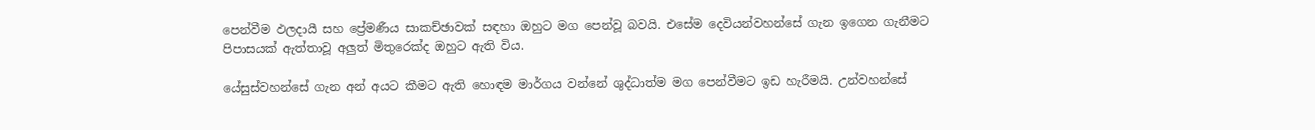පෙන්වීම ඵලදායී සහ ප්‍රේමණීය සාකච්ඡාවක් සඳහා ඔහුට මග පෙන්වූ බවයි. එසේම දෙවියන්වහන්සේ ගැන ඉගෙන ගැනීමට පිපාසයක් ඇත්තාවූ අලුත් මිතුරෙක්ද ඔහුට ඇති විය.

යේසුස්වහන්සේ ගැන අන් අයට කීමට ඇති හොඳම මාර්ගය වන්නේ ශුද්ධාත්ම මග පෙන්වීමට ඉඩ හැරීමයි. උන්වහන්සේ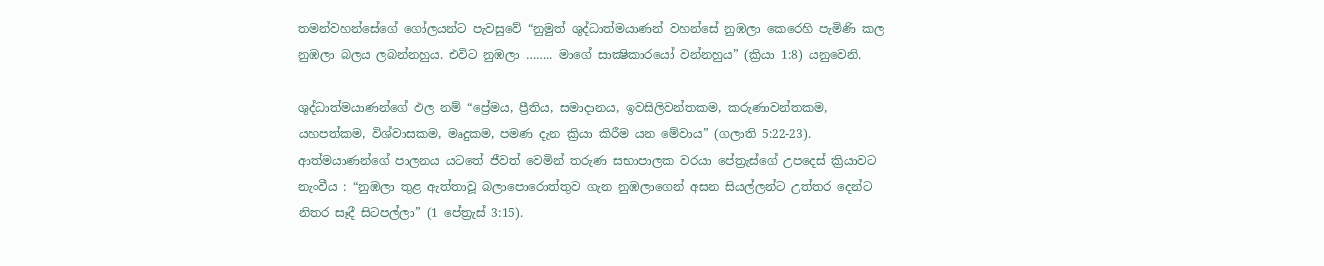තමන්වහන්සේගේ ගෝලයන්ට පැවසුවේ “නුමුත් ශුද්ධාත්මයාණන් වහන්සේ නුඹලා කෙරෙහි පැමිණි කල නුඹලා බලය ලබන්නහුය. එවිට නුඹලා …….. මාගේ සාක්‍ෂිකාරයෝ වන්නහුය” (ක්‍රියා 1:8) යනුවෙනි.

ශුද්ධාත්මයාණන්ගේ ඵල නම් “ප්‍රේමය, ප්‍රීතිය, සමාදානය, ඉවසිලිවන්තකම, කරුණාවන්තකම, යහපත්කම, විශ්වාසකම, මෘදුකම, පමණ දැන ක්‍රියා කිරීම යන මේවාය” (ගලාති 5:22-23). ආත්මයාණන්ගේ පාලනය යටතේ ජීවත් වෙමින් තරුණ සභාපාලක වරයා පේත්‍රැස්ගේ උපදෙස් ක්‍රියාවට නැංවීය : “නුඹලා තුළ ඇත්තාවූ බලාපොරොත්තුව ගැන නුඹලාගෙන් අසන සියල්ලන්ට උත්තර දෙන්ට නිතර සෑදී සිටපල්ලා” (1 පේත්‍රැස් 3:15).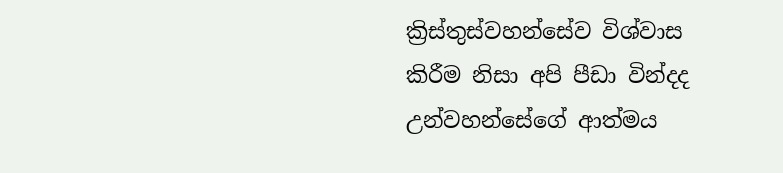ක්‍රිස්තුස්වහන්සේව විශ්වාස කිරීම නිසා අපි පීඩා වින්දද උන්වහන්සේගේ ආත්මය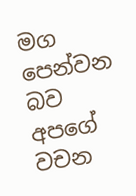මග පෙන්වන බව අපගේ වචන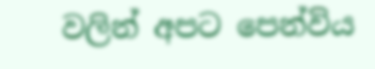වලින් අපට පෙන්විය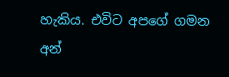හැකිය. එවිට අපගේ ගමන අන්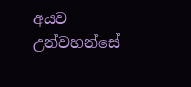අයව උන්වහන්සේ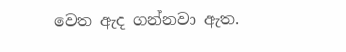වෙත ඇද ගන්නවා ඇත.